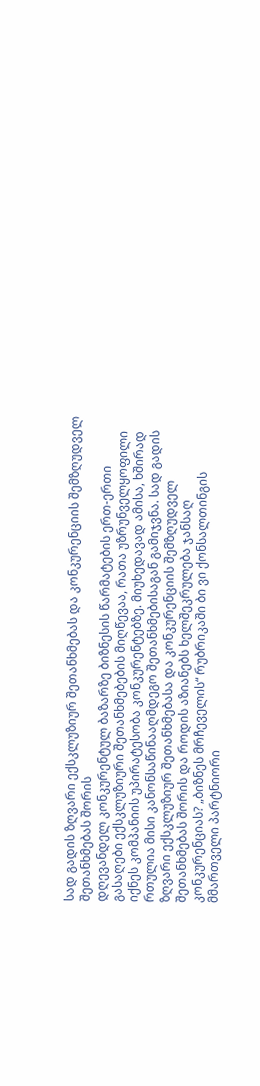სად გადის ზღვარი ექსკლუზიურ შეთანხმებას და კონკურენციის შემზღუდველ შეთანხმებას შორის
დღევანდელ კონკურენტულ ბაზარზე ბიზნესის წარმატების ერთ-ერთი გასაღები ექსკლუზიური შეთანხმებების მიღწევაა, რათა უზრუნველყოფილი იქნეს კომპანიის უპირატესობა კონკურენტებზე. მიუხედავად ამისა, ხშირად რთულია მისი კანონსაწინააღმდეგო შეთანხმებისაგან გამიჯვნა. სად გადის ზღვარი ექსკლუზიურ შეთანხმებასა და კონკურენციის შემზღუდველ შეთანხმებას შორის და როდის აზიანებს ხელშეკრულება ჯანსაღ კონკურენციას? „ბიზნეს მრჩეველის“ რუბრიკაში ბი ვი ქონსალთინგის მმართველი პარტნიორი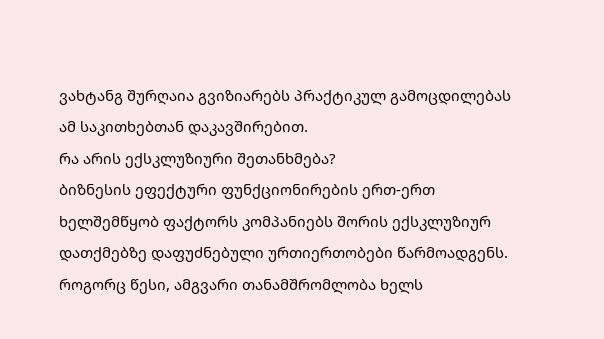ვახტანგ შურღაია გვიზიარებს პრაქტიკულ გამოცდილებას ამ საკითხებთან დაკავშირებით.
რა არის ექსკლუზიური შეთანხმება?
ბიზნესის ეფექტური ფუნქციონირების ერთ-ერთ ხელშემწყობ ფაქტორს კომპანიებს შორის ექსკლუზიურ დათქმებზე დაფუძნებული ურთიერთობები წარმოადგენს. როგორც წესი, ამგვარი თანამშრომლობა ხელს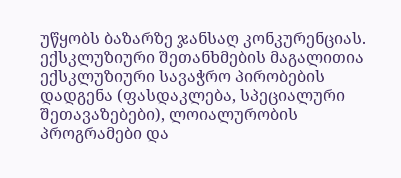უწყობს ბაზარზე ჯანსაღ კონკურენციას. ექსკლუზიური შეთანხმების მაგალითია ექსკლუზიური სავაჭრო პირობების დადგენა (ფასდაკლება, სპეციალური შეთავაზებები), ლოიალურობის პროგრამები და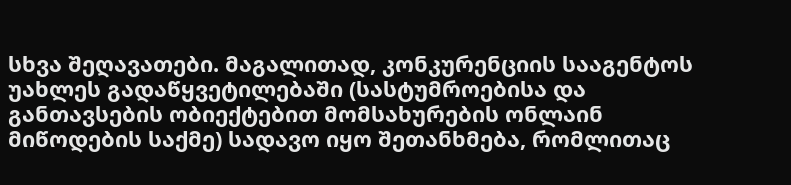სხვა შეღავათები. მაგალითად, კონკურენციის სააგენტოს უახლეს გადაწყვეტილებაში (სასტუმროებისა და განთავსების ობიექტებით მომსახურების ონლაინ მიწოდების საქმე) სადავო იყო შეთანხმება, რომლითაც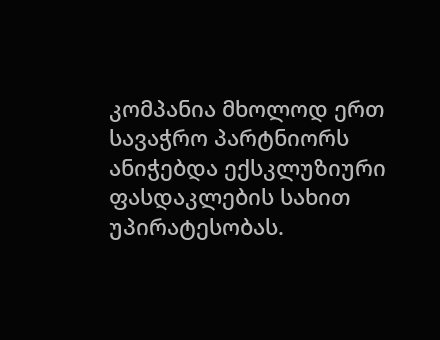კომპანია მხოლოდ ერთ სავაჭრო პარტნიორს ანიჭებდა ექსკლუზიური ფასდაკლების სახით უპირატესობას.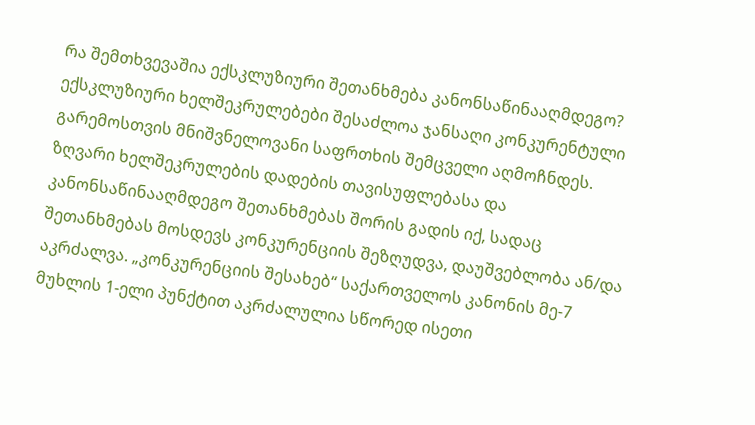რა შემთხვევაშია ექსკლუზიური შეთანხმება კანონსაწინააღმდეგო?
ექსკლუზიური ხელშეკრულებები შესაძლოა ჯანსაღი კონკურენტული გარემოსთვის მნიშვნელოვანი საფრთხის შემცველი აღმოჩნდეს. ზღვარი ხელშეკრულების დადების თავისუფლებასა და კანონსაწინააღმდეგო შეთანხმებას შორის გადის იქ, სადაც შეთანხმებას მოსდევს კონკურენციის შეზღუდვა, დაუშვებლობა ან/და აკრძალვა. „კონკურენციის შესახებ“ საქართველოს კანონის მე-7 მუხლის 1-ელი პუნქტით აკრძალულია სწორედ ისეთი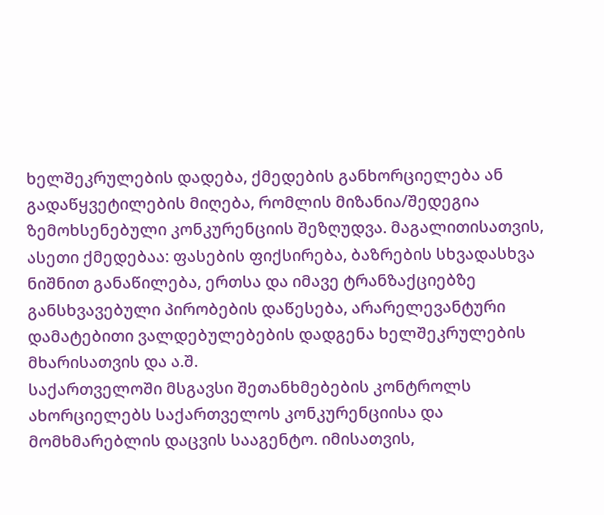ხელშეკრულების დადება, ქმედების განხორციელება ან გადაწყვეტილების მიღება, რომლის მიზანია/შედეგია ზემოხსენებული კონკურენციის შეზღუდვა. მაგალითისათვის, ასეთი ქმედებაა: ფასების ფიქსირება, ბაზრების სხვადასხვა ნიშნით განაწილება, ერთსა და იმავე ტრანზაქციებზე განსხვავებული პირობების დაწესება, არარელევანტური დამატებითი ვალდებულებების დადგენა ხელშეკრულების მხარისათვის და ა.შ.
საქართველოში მსგავსი შეთანხმებების კონტროლს ახორციელებს საქართველოს კონკურენციისა და მომხმარებლის დაცვის სააგენტო. იმისათვის,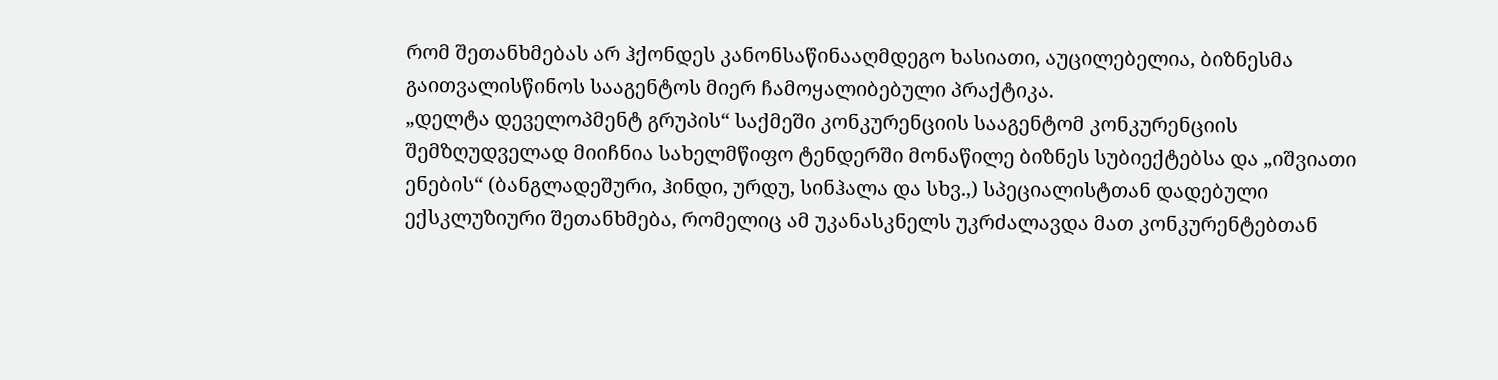რომ შეთანხმებას არ ჰქონდეს კანონსაწინააღმდეგო ხასიათი, აუცილებელია, ბიზნესმა გაითვალისწინოს სააგენტოს მიერ ჩამოყალიბებული პრაქტიკა.
„დელტა დეველოპმენტ გრუპის“ საქმეში კონკურენციის სააგენტომ კონკურენციის შემზღუდველად მიიჩნია სახელმწიფო ტენდერში მონაწილე ბიზნეს სუბიექტებსა და „იშვიათი ენების“ (ბანგლადეშური, ჰინდი, ურდუ, სინჰალა და სხვ.,) სპეციალისტთან დადებული ექსკლუზიური შეთანხმება, რომელიც ამ უკანასკნელს უკრძალავდა მათ კონკურენტებთან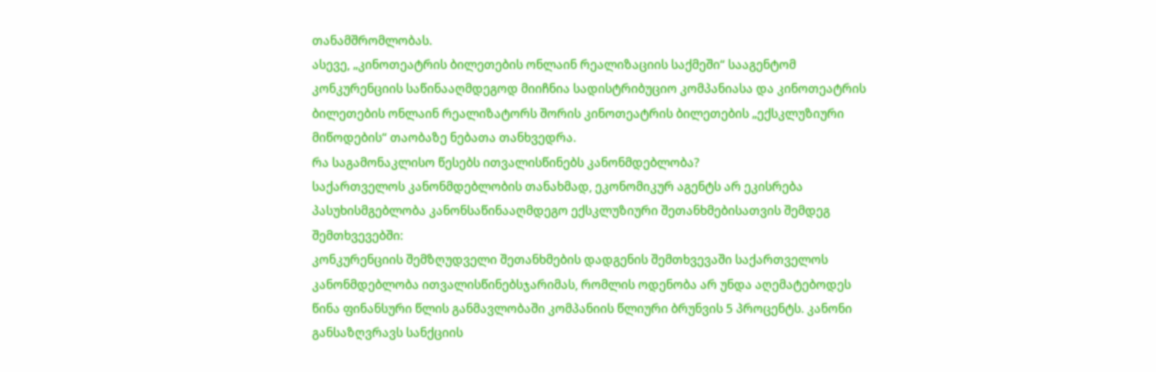თანამშრომლობას.
ასევე, „კინოთეატრის ბილეთების ონლაინ რეალიზაციის საქმეში“ სააგენტომ კონკურენციის საწინააღმდეგოდ მიიჩნია სადისტრიბუციო კომპანიასა და კინოთეატრის ბილეთების ონლაინ რეალიზატორს შორის კინოთეატრის ბილეთების „ექსკლუზიური მიწოდების“ თაობაზე ნებათა თანხვედრა.
რა საგამონაკლისო წესებს ითვალისწინებს კანონმდებლობა?
საქართველოს კანონმდებლობის თანახმად, ეკონომიკურ აგენტს არ ეკისრება პასუხისმგებლობა კანონსაწინააღმდეგო ექსკლუზიური შეთანხმებისათვის შემდეგ შემთხვევებში:
კონკურენციის შემზღუდველი შეთანხმების დადგენის შემთხვევაში საქართველოს კანონმდებლობა ითვალისწინებსჯარიმას, რომლის ოდენობა არ უნდა აღემატებოდეს წინა ფინანსური წლის განმავლობაში კომპანიის წლიური ბრუნვის 5 პროცენტს. კანონი განსაზღვრავს სანქციის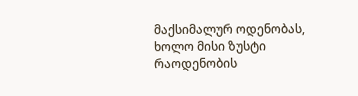მაქსიმალურ ოდენობას, ხოლო მისი ზუსტი რაოდენობის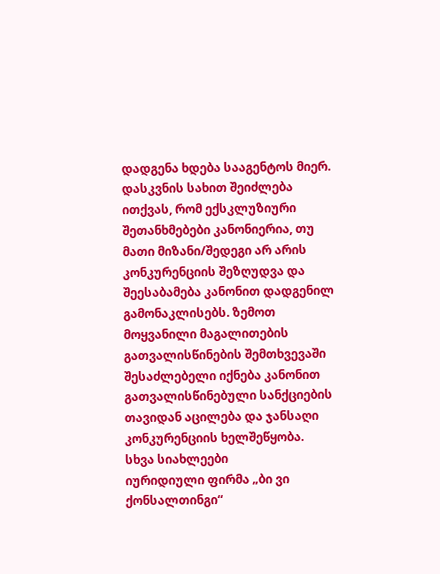დადგენა ხდება სააგენტოს მიერ.
დასკვნის სახით შეიძლება ითქვას, რომ ექსკლუზიური შეთანხმებები კანონიერია, თუ მათი მიზანი/შედეგი არ არის კონკურენციის შეზღუდვა და შეესაბამება კანონით დადგენილ გამონაკლისებს. ზემოთ მოყვანილი მაგალითების გათვალისწინების შემთხვევაში შესაძლებელი იქნება კანონით გათვალისწინებული სანქციების თავიდან აცილება და ჯანსაღი კონკურენციის ხელშეწყობა.
სხვა სიახლეები
იურიდიული ფირმა „ბი ვი ქონსალთინგი“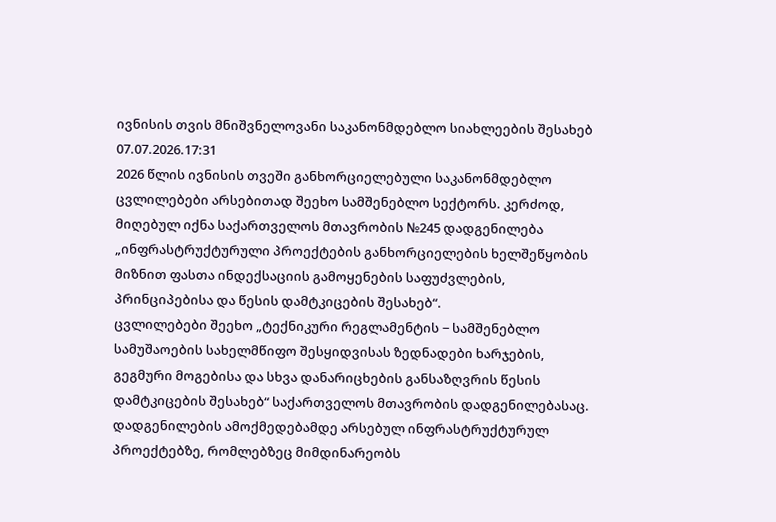ივნისის თვის მნიშვნელოვანი საკანონმდებლო სიახლეების შესახებ
07.07.2026.17:31
2026 წლის ივნისის თვეში განხორციელებული საკანონმდებლო ცვლილებები არსებითად შეეხო სამშენებლო სექტორს. კერძოდ, მიღებულ იქნა საქართველოს მთავრობის №245 დადგენილება „ინფრასტრუქტურული პროექტების განხორციელების ხელშეწყობის მიზნით ფასთა ინდექსაციის გამოყენების საფუძვლების, პრინციპებისა და წესის დამტკიცების შესახებ“.
ცვლილებები შეეხო „ტექნიკური რეგლამენტის − სამშენებლო სამუშაოების სახელმწიფო შესყიდვისას ზედნადები ხარჯების, გეგმური მოგებისა და სხვა დანარიცხების განსაზღვრის წესის დამტკიცების შესახებ“ საქართველოს მთავრობის დადგენილებასაც. დადგენილების ამოქმედებამდე არსებულ ინფრასტრუქტურულ პროექტებზე, რომლებზეც მიმდინარეობს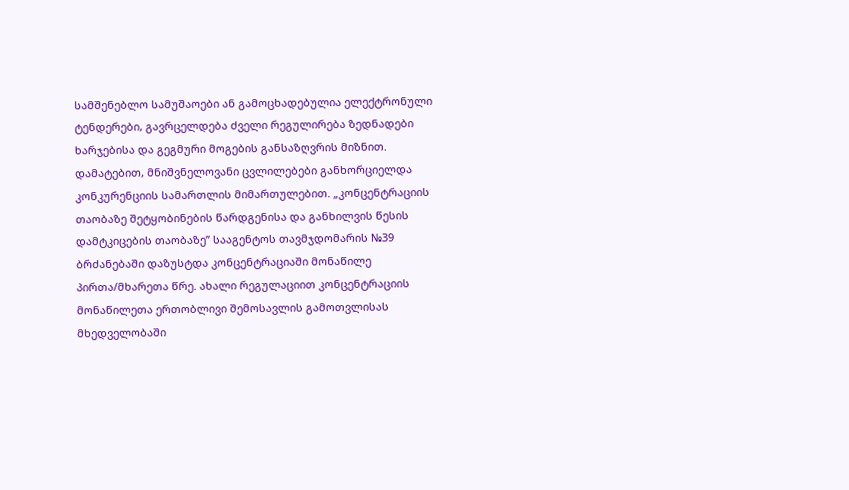სამშენებლო სამუშაოები ან გამოცხადებულია ელექტრონული ტენდერები, გავრცელდება ძველი რეგულირება ზედნადები ხარჯებისა და გეგმური მოგების განსაზღვრის მიზნით.
დამატებით, მნიშვნელოვანი ცვლილებები განხორციელდა კონკურენციის სამართლის მიმართულებით. „კონცენტრაციის თაობაზე შეტყობინების წარდგენისა და განხილვის წესის დამტკიცების თაობაზე” სააგენტოს თავმჯდომარის №39 ბრძანებაში დაზუსტდა კონცენტრაციაში მონაწილე პირთა/მხარეთა წრე. ახალი რეგულაციით კონცენტრაციის მონაწილეთა ერთობლივი შემოსავლის გამოთვლისას მხედველობაში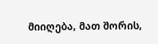მიიღება, მათ შორის,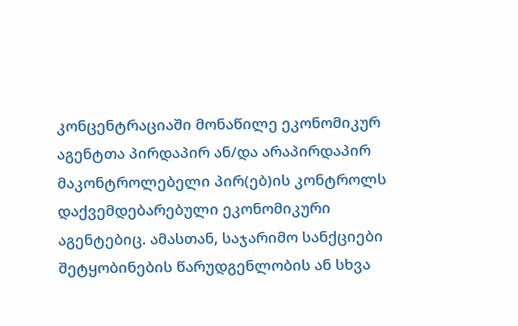კონცენტრაციაში მონაწილე ეკონომიკურ აგენტთა პირდაპირ ან/და არაპირდაპირ მაკონტროლებელი პირ(ებ)ის კონტროლს დაქვემდებარებული ეკონომიკური აგენტებიც. ამასთან, საჯარიმო სანქციები შეტყობინების წარუდგენლობის ან სხვა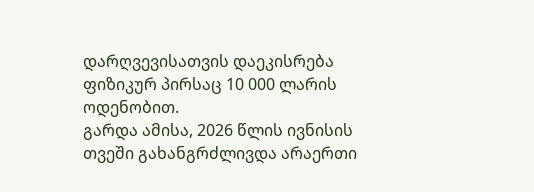დარღვევისათვის დაეკისრება ფიზიკურ პირსაც 10 000 ლარის ოდენობით.
გარდა ამისა, 2026 წლის ივნისის თვეში გახანგრძლივდა არაერთი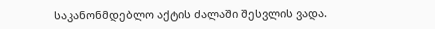საკანონმდებლო აქტის ძალაში შესვლის ვადა.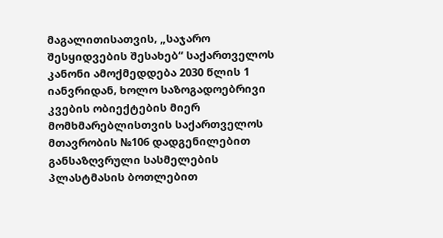მაგალითისათვის, „საჯარო შესყიდვების შესახებ“ საქართველოს კანონი ამოქმედდება 2030 წლის 1 იანვრიდან, ხოლო საზოგადოებრივი კვების ობიექტების მიერ მომხმარებლისთვის საქართველოს მთავრობის №106 დადგენილებით განსაზღვრული სასმელების პლასტმასის ბოთლებით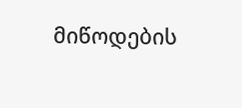მიწოდების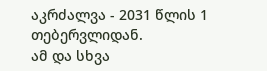აკრძალვა - 2031 წლის 1 თებერვლიდან.
ამ და სხვა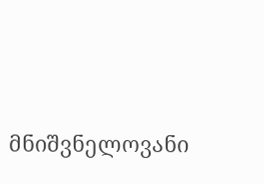მნიშვნელოვანი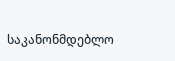საკანონმდებლო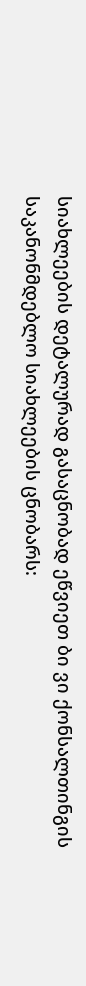სიახლეების დეტალურად გასაცნობად ეწვიეთ ბი ვი ქონსალთინგის საკანონმდებლო სიახლეების ცნობარს: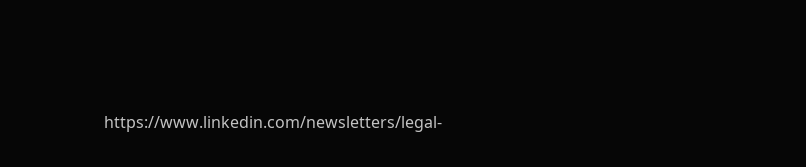https://www.linkedin.com/newsletters/legal-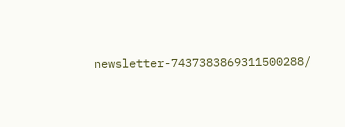newsletter-7437383869311500288/